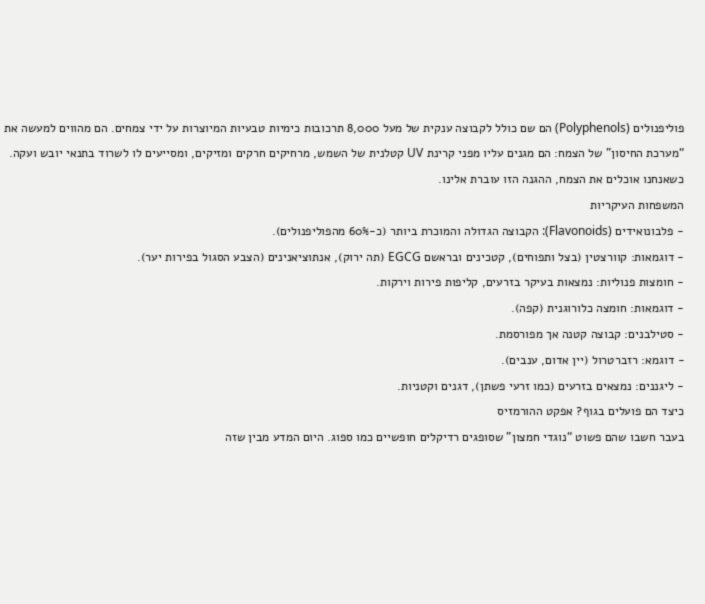פוליפנולים (Polyphenols) הם שם כולל לקבוצה ענקית של מעל 8,000 תרכובות כימיות טבעיות המיוצרות על ידי צמחים. הם מהווים למעשה את “מערכת החיסון” של הצמח: הם מגנים עליו מפני קרינת UV קטלנית של השמש, מרחיקים חרקים ומזיקים, ומסייעים לו לשרוד בתנאי יובש ועקה. כשאנחנו אוכלים את הצמח, ההגנה הזו עוברת אלינו.
המשפחות העיקריות
- פלבונואידים (Flavonoids): הקבוצה הגדולה והמוכרת ביותר (כ-60% מהפוליפנולים).
- דוגמאות: קוורצטין (בצל ותפוחים), קטכינים ובראשם EGCG (תה ירוק), אנתוציאנינים (הצבע הסגול בפירות יער).
- חומצות פנוליות: נמצאות בעיקר בזרעים, קליפות פירות וירקות.
- דוגמאות: חומצה כלורוגנית (קפה).
- סטילבנים: קבוצה קטנה אך מפורסמת.
- דוגמא: רזברטרול (יין אדום, ענבים).
- ליגננים: נמצאים בזרעים (כמו זרעי פשתן), דגנים וקטניות.
כיצד הם פועלים בגוף? אפקט ההורמזיס
בעבר חשבו שהם פשוט “נוגדי חמצון” שסופגים רדיקלים חופשיים כמו ספוג. היום המדע מבין שזה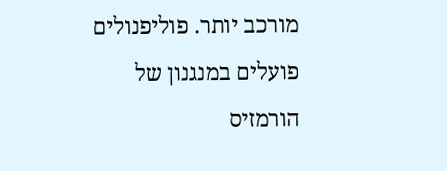מורכב יותר. פוליפנולים פועלים במנגנון של הורמזיס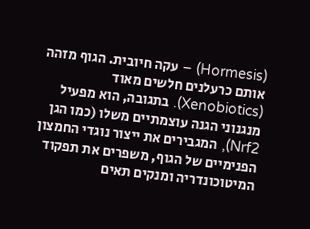(Hormesis) – עקה חיובית. הגוף מזהה אותם כרעלנים חלשים מאוד (Xenobiotics). בתגובה, הוא מפעיל מנגנוני הגנה עוצמתיים משלו (כמו הגן Nrf2), המגבירים את ייצור נוגדי החמצון הפנימיים של הגוף, משפרים את תפקוד המיטוכונדריה ומנקים תאים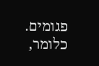פגומים. כלומר,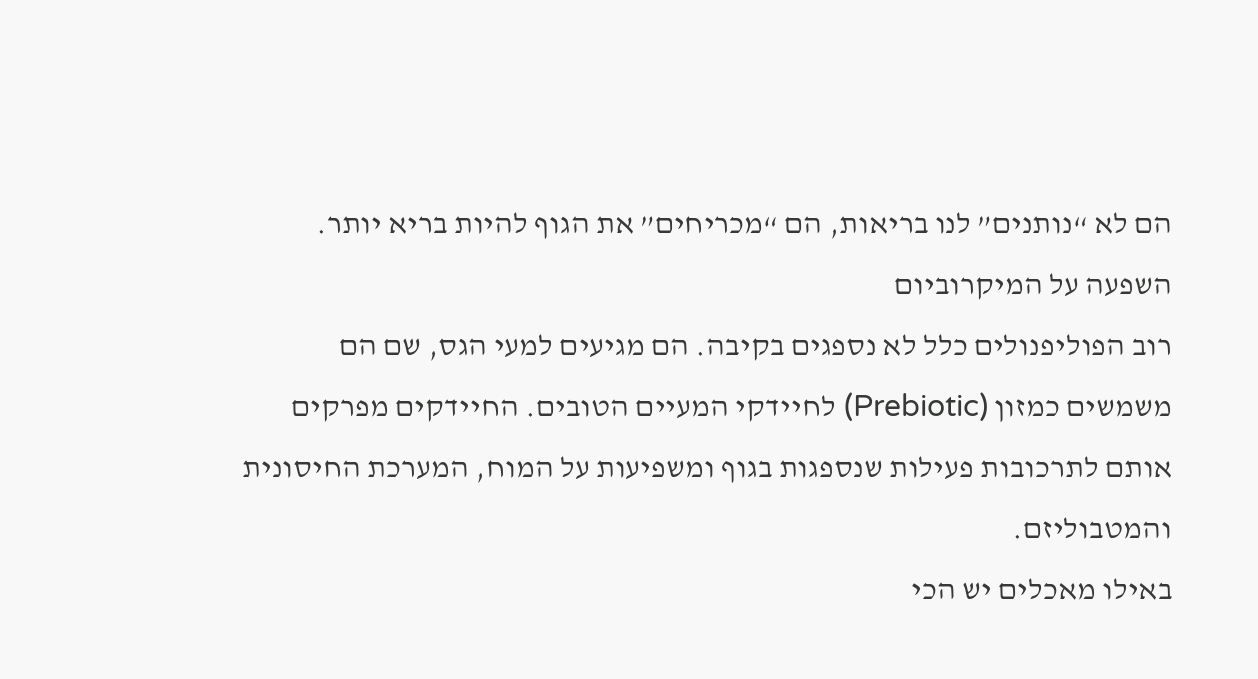הם לא “נותנים” לנו בריאות, הם “מכריחים” את הגוף להיות בריא יותר.
השפעה על המיקרוביום
רוב הפוליפנולים כלל לא נספגים בקיבה. הם מגיעים למעי הגס, שם הם משמשים כמזון (Prebiotic) לחיידקי המעיים הטובים. החיידקים מפרקים אותם לתרכובות פעילות שנספגות בגוף ומשפיעות על המוח, המערכת החיסונית והמטבוליזם.
באילו מאכלים יש הכי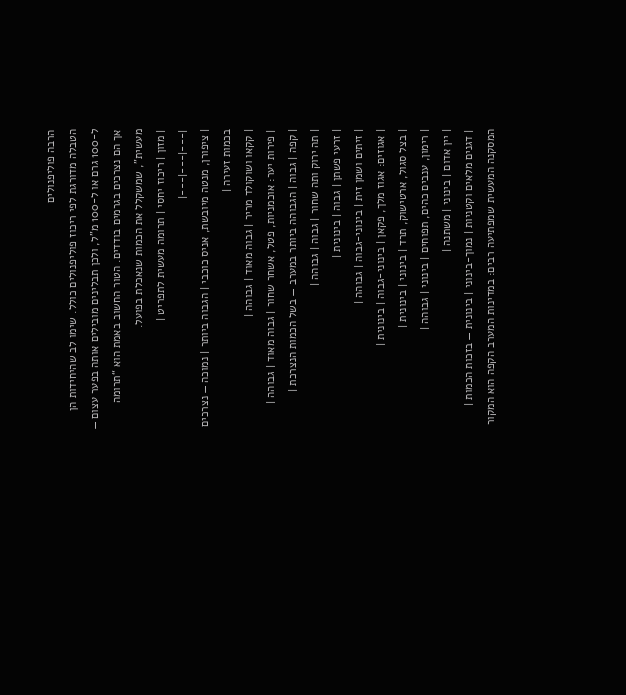הרבה פוליפנולים
הטבלה מדורגת לפי ריכוז פוליפנולים כולל. שימו לב שהיחידות הן ל-100 גרם או ל-100 מ"ל, ולכן תבלינים מובילים אותה בפער עצום — אך הם נצרכים בגרמים בודדים. הטור החשוב באמת הוא “תרומה מעשית”, שמשקלל את הכמות שנאכלת בפועל.
| מזון | ריכוז יחסי | תרומה מעשית לתפריט |
|---|---|---|
| ציפורן, מנטה מיובשת, אניס כוכבי | הגבוה ביותר | נמוכה — נצרכים בכמות זעירה |
| קקאו ושוקולד מריר | גבוה מאוד | גבוהה |
| פירות יער: אוכמניות, פטל, אשחר שחור | גבוה מאוד | גבוהה |
| קפה | גבוה | הגבוהה ביותר במערב — בשל הכמות הנצרכת |
| תה ירוק ותה שחור | גבוה | גבוהה |
| זרעי פשתן | גבוה | בינונית |
| זיתים ושמן זית | בינוני-גבוה | גבוהה |
| אגוזים: אגוז מלך, פקאן | בינוני-גבוה | בינונית |
| בצל סגול, ארטישוק, תרד | בינוני | בינונית |
| רימון, ענבים כהים, תפוחים | בינוני | גבוהה |
| יין אדום | בינוני | משתנה |
| דגנים מלאים וקטניות | נמוך-בינוני | בינונית — בזכות הכמות |
המסקנה המעשית שמפתיעה רבים: במדינות המערב הקפה הוא המקור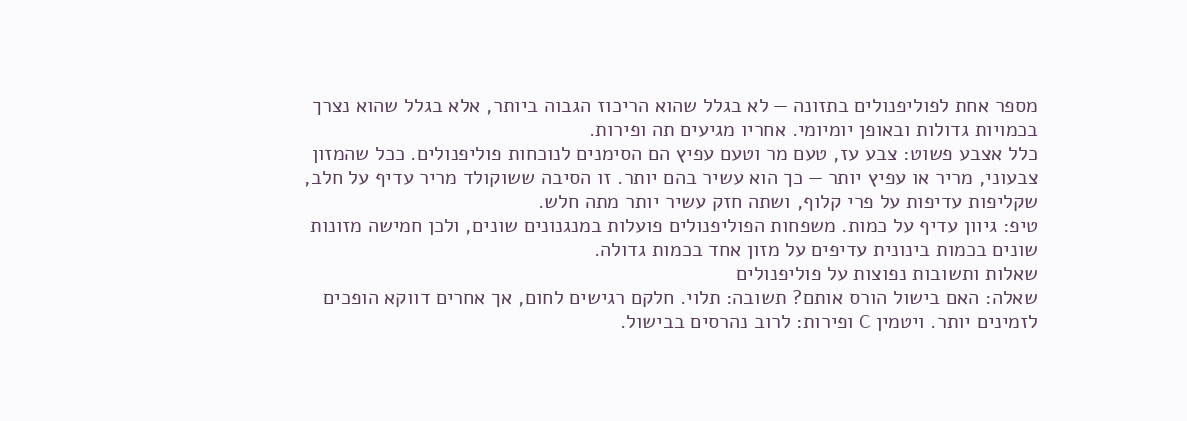מספר אחת לפוליפנולים בתזונה — לא בגלל שהוא הריכוז הגבוה ביותר, אלא בגלל שהוא נצרך בכמויות גדולות ובאופן יומיומי. אחריו מגיעים תה ופירות.
כלל אצבע פשוט: צבע עז, טעם מר וטעם עפיץ הם הסימנים לנוכחות פוליפנולים. ככל שהמזון צבעוני, מריר או עפיץ יותר — כך הוא עשיר בהם יותר. זו הסיבה ששוקולד מריר עדיף על חלב, שקליפות עדיפות על פרי קלוף, ושתה חזק עשיר יותר מתה חלש.
טיפ: גיוון עדיף על כמות. משפחות הפוליפנולים פועלות במנגנונים שונים, ולכן חמישה מזונות שונים בכמות בינונית עדיפים על מזון אחד בכמות גדולה.
שאלות ותשובות נפוצות על פוליפנולים
שאלה: האם בישול הורס אותם? תשובה: תלוי. חלקם רגישים לחום, אך אחרים דווקא הופכים לזמינים יותר. ויטמין C ופירות: לרוב נהרסים בבישול.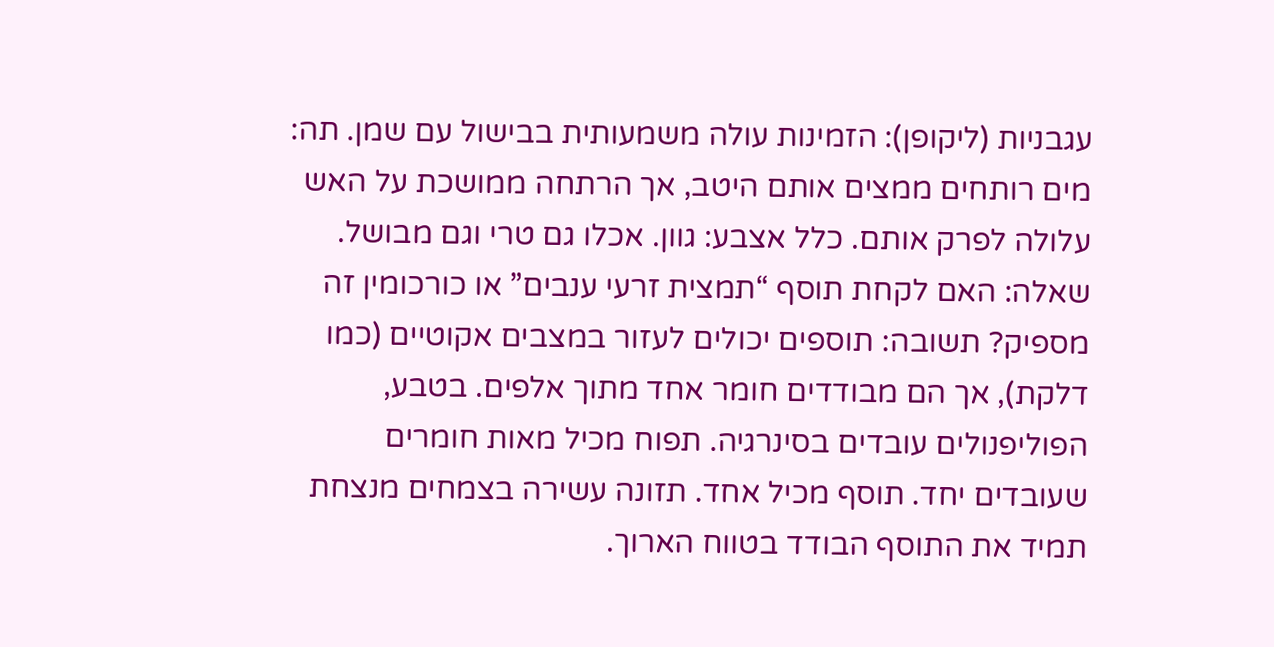עגבניות (ליקופן): הזמינות עולה משמעותית בבישול עם שמן. תה: מים רותחים ממצים אותם היטב, אך הרתחה ממושכת על האש עלולה לפרק אותם. כלל אצבע: גוון. אכלו גם טרי וגם מבושל.
שאלה: האם לקחת תוסף “תמצית זרעי ענבים” או כורכומין זה מספיק? תשובה: תוספים יכולים לעזור במצבים אקוטיים (כמו דלקת), אך הם מבודדים חומר אחד מתוך אלפים. בטבע, הפוליפנולים עובדים בסינרגיה. תפוח מכיל מאות חומרים שעובדים יחד. תוסף מכיל אחד. תזונה עשירה בצמחים מנצחת תמיד את התוסף הבודד בטווח הארוך.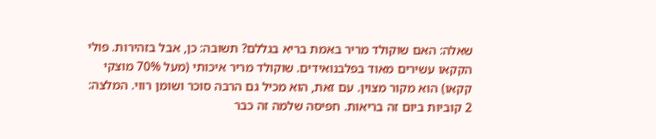שאלה: האם שוקולד מריר באמת בריא בגללם? תשובה: כן, אבל בזהירות. פולי הקקאו עשירים מאוד בפלבנואידים. שוקולד מריר איכותי (מעל 70% מוצקי קקאו) הוא מקור מצוין. עם זאת, הוא מכיל גם הרבה סוכר ושומן רווי. המלצה: 2 קוביות ביום זה בריאות. חפיסה שלמה זה כבר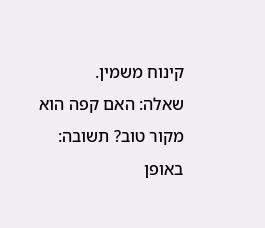קינוח משמין.
שאלה: האם קפה הוא מקור טוב? תשובה: באופן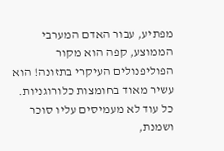מפתיע, עבור האדם המערבי הממוצע, קפה הוא מקור הפוליפנולים העיקרי בתזונה! הוא עשיר מאוד בחומצות כלורוגניות. כל עוד לא מעמיסים עליו סוכר ושמנת,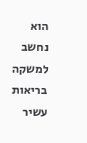הוא נחשב למשקה בריאות עשיר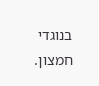בנוגדי חמצון.